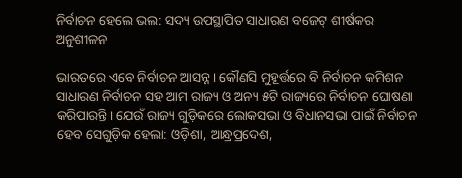ନିର୍ବାଚନ ହେଲେ ଭଲ: ସଦ୍ୟ ଉପସ୍ଥାପିତ ସାଧାରଣ ବଜେଟ୍‌ ଶୀର୍ଷକର ଅନୁଶୀଳନ

ଭାରତରେ ଏବେ ନିର୍ବାଚନ ଆସନ୍ନ। କୌଣସି ମୁହୂର୍ତ୍ତରେ ବି ନିର୍ବାଚନ କମିଶନ ସାଧାରଣ ନିର୍ବାଚନ ସହ ଆମ ରାଜ୍ୟ ଓ ଅନ୍ୟ ୫ଟି ରାଜ୍ୟରେ ନିର୍ବାଚନ ଘୋଷଣା କରିପାରନ୍ତି। ଯେଉଁ ରାଜ୍ୟ ଗୁଡ଼ିକରେ ଲୋକସଭା ଓ ବିଧାନସଭା ପାଇଁ ନିର୍ବାଚନ ହେବ ସେଗୁଡ଼ିକ ହେଲା: ଓଡ଼ିଶା, ଆନ୍ଧ୍ରପ୍ରଦେଶ,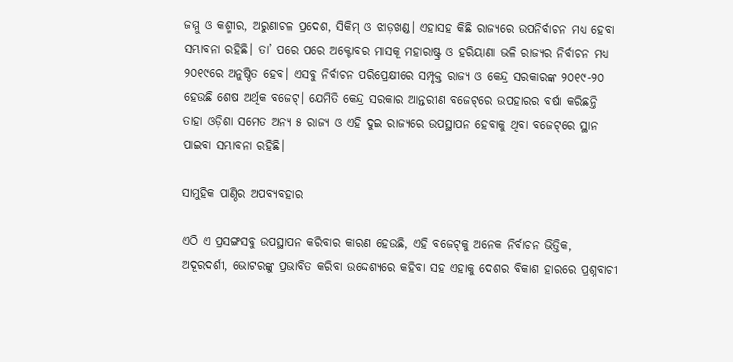ଜମ୍ମୁ ଓ କଶ୍ମୀର, ଅରୁଣାଚଳ ପ୍ରଦେଶ, ସିକିମ୍‌ ଓ ଝାଡ଼ଖଣ୍ଡ। ଏହାସହ କିଛି ରାଜ୍ୟରେ ଉପନିର୍ବାଚନ ମଧ୍ୟ ହେବା ସମ୍ଭାବନା ରହିଛି। ତା’ ପରେ ପରେ ଅକ୍ଟୋବର ମାସକୂ ମହାରାଷ୍ଟ୍ର ଓ ହରିୟାଣା ଭଳି ରାଜ୍ୟର ନିର୍ବାଚନ ମଧ୍ୟ ୨୦୧୯ରେ ଅନୁଷ୍ଠିତ ହେବ। ଏସବୁ ନିର୍ବାଚନ ପରିପ୍ରେକ୍ଷୀରେ ସମ୍ପୃକ୍ତ ରାଜ୍ୟ ଓ କେନ୍ଦ୍ର ସରକାରଙ୍କ ୨୦୧୯-୨୦ ହେଉଛି ଶେଷ ଅର୍ଥିକ ବଜେଟ୍‌। ଯେମିତି କେନ୍ଦ୍ର ସରକାର ଆନ୍ତରୀଣ ବଜେଟ୍‌ରେ ଉପହାରର ବର୍ଷା କରିଛନ୍ତି ତାହା ଓଡ଼ିଶା ସମେତ ଅନ୍ୟ ୫ ରାଜ୍ୟ ଓ ଏହି ଦୁଇ ରାଜ୍ୟରେ ଉପସ୍ଥାପନ ହେବାକୁ ଥିବା ବଜେଟ୍‌ରେ ସ୍ଥାନ ପାଇବା ସମ୍ଭାବନା ରହିଛି।

ସାମୁହିକ ପାଣ୍ଠିର ଅପବ୍ୟବହାର

ଏଠି ଏ ପ୍ରସଙ୍ଗସବୁ ଉପସ୍ଥାପନ କରିବାର କାରଣ ହେଉଛି, ଏହି ବଜେଟ୍‌କୁ ଅନେକ ନିର୍ବାଚନ ଭିତ୍ତିକ, ଅଦୂରଦର୍ଶୀ, ଭୋଟରଙ୍କୁ ପ୍ରଭାବିତ କରିବା ଉଦ୍ଦେଶ୍ୟରେ କହିବା ସହ ଏହାକୁ ଦେଶର ବିକାଶ ହାରରେ ପ୍ରଶ୍ନବାଚୀ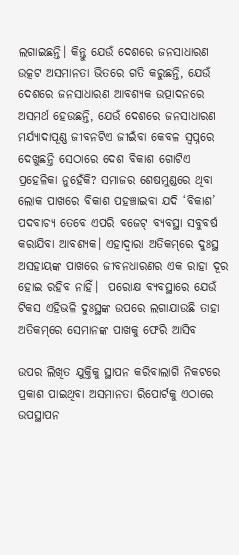ଲଗାଇଛନ୍ତି। କିନ୍ତୁ ଯେଉଁ ଦେଶରେ ଜନସାଧାରଣ ଉତ୍କଟ ଅସମାନତା ଭିତରେ ଗତି କରୁଛନ୍ତି, ଯେଉଁ ଦେଶରେ ଜନସାଧାରଣ ଆବଶ୍ୟକ ଉତ୍ପାଦନରେ ଅସମର୍ଥ ହେଉଛନ୍ତି, ଯେଉଁ ଦେଶରେ ଜନସାଧାରଣ ମର୍ଯ୍ୟାଦାପୂଣ୍ଣ ଜୀବନଟିଏ ଜୀଇଁବା କେବଳ ସ୍ଵପ୍ନରେ ଦେଖୁଛନ୍ତି ସେଠାରେ ଦେଶ ବିକାଶ ଗୋଟିଏ ପ୍ରହେଳିକା ନୁହେଁକି? ସମାଜର ଶେଷମୁଣ୍ଡରେ ଥିବା ଲୋକ ପାଖରେ ବିକାଶ ପହଞ୍ଚାଇବା ଯଦି ‘ବିକାଶ’ ପଦବାଚ୍ୟ ତେବେ ଏପରି ବଜେଟ୍‌ ବ୍ୟବସ୍ଥା ସବୁବର୍ଷ କରାଯିବା ଆବଶ୍ୟକ। ଏହାଦ୍ଵାରା ଅତିକମ୍‌ରେ ଦୁଃସ୍ଥ ଅସହାୟଙ୍କ ପାଖରେ ଜୀବନଧାରଣର ଏକ ରାହା ଦୂର ହୋଇ ରହିବ ନାହିଁ।  ପରୋକ୍ଷ ବ୍ୟବସ୍ଥାରେ ଯେଉଁ ଟିକସ ଏହିଭଳି ଦୁଃସ୍ଥଙ୍କ ଉପରେ ଲଗାଯାଉଛି ତାହା ଅତିକମ୍‌ରେ ସେମାନଙ୍କ ପାଖକୁ ଫେରି ଆସିବ

ଉପର ଲିଖିତ ଯୁକ୍ତିକୁ ସ୍ଥାପନ କରିବାଲାଗି ନିକଟରେ ପ୍ରକାଶ ପାଇଥିବା ଅସମାନତା ରିପୋର୍ଟକୁ ଏଠାରେ ଉପସ୍ଥାପନ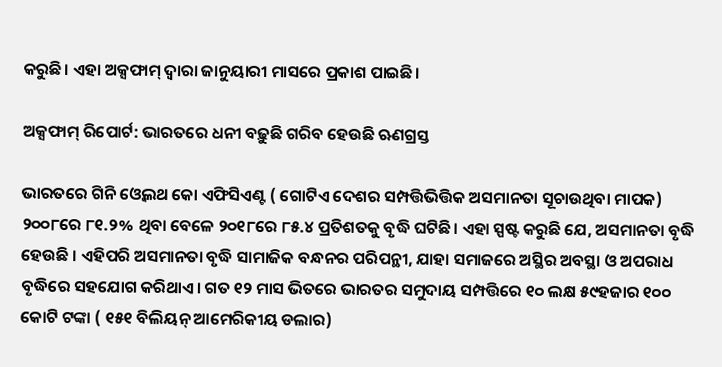କରୁଛି। ଏହା ଅକ୍ସଫାମ୍‌ ଦ୍ଵାରା ଜାନୁୟାରୀ ମାସରେ ପ୍ରକାଶ ପାଇଛି।

ଅକ୍ସଫାମ୍‌ ରିପୋର୍ଟ: ଭାରତରେ ଧନୀ ବଢ଼ୁଛି ଗରିବ ହେଉଛି ଋଣଗ୍ରସ୍ତ

ଭାରତରେ ଗିନି ଓ୍ବେଲଥ କୋ ଏଫିସିଏଣ୍ଟ ( ଗୋଟିଏ ଦେଶର ସମ୍ପତ୍ତିଭିତ୍ତିକ ଅସମାନତା ସୂଚାଉଥିବା ମାପକ) ୨୦୦୮ରେ ୮୧.୨% ଥିବା ବେଳେ ୨୦୧୮ରେ ୮୫.୪ ପ୍ରତିଶତକୁ ବୃଦ୍ଧି ଘଟିଛି। ଏହା ସ୍ପଷ୍ଟ କରୁଛି ଯେ, ଅସମାନତା ବୃଦ୍ଧି ହେଉଛି । ଏହିପରି ଅସମାନତା ବୃଦ୍ଧି ସାମାଜିକ ବନ୍ଧନର ପରିପନ୍ଥୀ, ଯାହା ସମାଜରେ ଅସ୍ଥିର ଅବସ୍ଥା ଓ ଅପରାଧ ବୃଦ୍ଧିରେ ସହଯୋଗ କରିଥାଏ। ଗତ ୧୨ ମାସ ଭିତରେ ଭାରତର ସମୁଦାୟ ସମ୍ପତ୍ତିରେ ୧୦ ଲକ୍ଷ ୫୯ହଜାର ୧୦୦ କୋଟି ଟଙ୍କା ( ୧୫୧ ବିଲିୟନ୍‌ ଆମେରିକୀୟ ଡଲାର)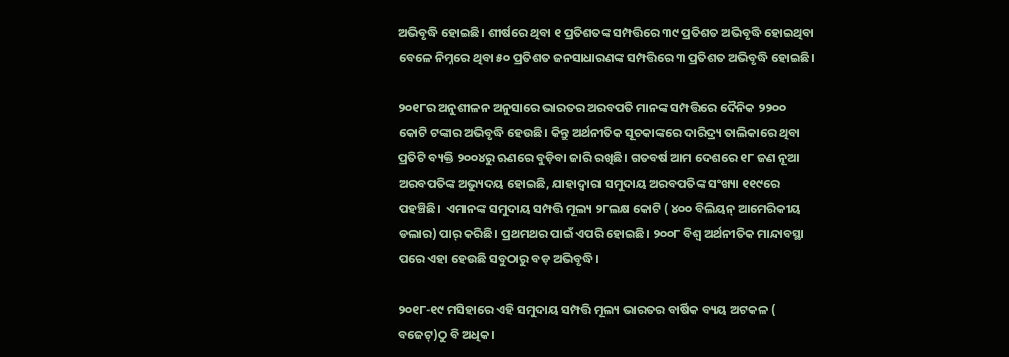ଅଭିବୃଦ୍ଧି ହୋଇଛି। ଶୀର୍ଷରେ ଥିବା ୧ ପ୍ରତିଶତଙ୍କ ସମ୍ପତ୍ତିରେ ୩୯ ପ୍ରତିଶତ ଅଭିବୃଦ୍ଧି ହୋଇଥିବା ବେଳେ ନିମ୍ନରେ ଥିବା ୫୦ ପ୍ରତିଶତ ଜନସାଧାରଣଙ୍କ ସମ୍ପତ୍ତିରେ ୩ ପ୍ରତିଶତ ଅଭିବୃଦ୍ଧି ହୋଇଛି।

୨୦୧୮ର ଅନୁଶୀଳନ ଅନୁସାରେ ଭାରତର ଅରବପତି ମାନଙ୍କ ସମ୍ପତ୍ତିରେ ଦୈନିକ ୨୨୦୦ କୋଟି ଟଙ୍କାର ଅଭିବୃଦ୍ଧି ହେଉଛି। କିନ୍ତୁ ଅର୍ଥନୀତିକ ସୂଚକାଙ୍କରେ ଦାରିଦ୍ର୍ୟ ତାଲିକାରେ ଥିବା ପ୍ରତିଟି ବ୍ୟକ୍ତି ୨୦୦୪ରୁ ଋଣରେ ବୁଡ଼ିବା ଜାରି ରଖିଛି। ଗତବର୍ଷ ଆମ ଦେଶରେ ୧୮ ଜଣ ନୂଆ ଅରବପତିଙ୍କ ଅଭ୍ୟୁଦୟ ହୋଇଛି, ଯାହାଦ୍ଵାରା ସମୁଦାୟ ଅରବପତିଙ୍କ ସଂଖ୍ୟା ୧୧୯ରେ ପହଞ୍ଚିଛି।  ଏମାନଙ୍କ ସମୁଦାୟ ସମ୍ପତ୍ତି ମୂଲ୍ୟ ୨୮ଲକ୍ଷ କୋଟି ( ୪୦୦ ବିଲିୟନ୍‌ ଆମେରିକୀୟ ଡଲାର) ପାର୍‌ କରିଛି। ପ୍ରଥମଥର ପାଇଁ ଏପରି ହୋଇଛି। ୨୦୦୮ ବିଶ୍ଵ ଅର୍ଥନୀତିକ ମାନ୍ଦାବସ୍ଥା ପରେ ଏହା ହେଉଛି ସବୁଠାରୁ ବଡ଼ ଅଭିବୃଦ୍ଧି।

୨୦୧୮-୧୯ ମସିହାରେ ଏହି ସମୁଦାୟ ସମ୍ପତ୍ତି ମୂଲ୍ୟ ଭାରତର ବାର୍ଷିକ ବ୍ୟୟ ଅଟକଳ ( ବଜେଟ୍‌)ଠୁ ବି ଅଧିକ।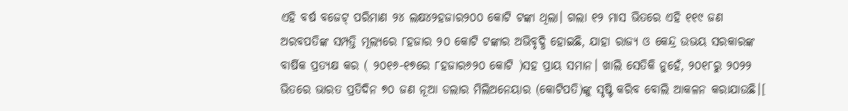ଏହି ବର୍ଷ ବଜେଟ୍‌ ପରିମାଣ ୨୪ ଲକ୍ଷ୪୨ହଜାର୨୦୦ କୋଟି ଟଙ୍କା ଥିଲା। ଗଲା ୧୨ ମାସ ଭିତରେ ଏହି ୧୧୯ ଜଣ ଅରବପତିଙ୍କ ସମ୍ପତ୍ତି ମୂଲ୍ୟରେ ୮ହଜାର ୨୦ କୋଟି ଟଙ୍କାର ଅଭିବୃଦ୍ଧି ହୋଇଛି, ଯାହା ରାଜ୍ୟ ଓ କେନ୍ଦ୍ର ଉଭୟ ସରକାରଙ୍କ ବାର୍ଷିକ ପ୍ରତ୍ୟକ୍ଷ କର ( ୨୦୧୬-୧୭ରେ ୮ହଜାର୬୨୦ କୋଟି )ସହ ପ୍ରାୟ ସମାନ। ଖାଲି ସେତିକି ନୁହେଁ, ୨୦୧୮ରୁ ୨୦୨୨ ଭିତରେ ଭାରତ ପ୍ରତିଦିନ ୭୦ ଜଣ ନୂଆ ଡଲାର ମିଲିଅନେୟାର (କୋଟିପତି)ଙ୍କୁ ସୃଷ୍ଟି କରିବ ବୋଲି ଆକଳନ କରାଯାଉଛି।[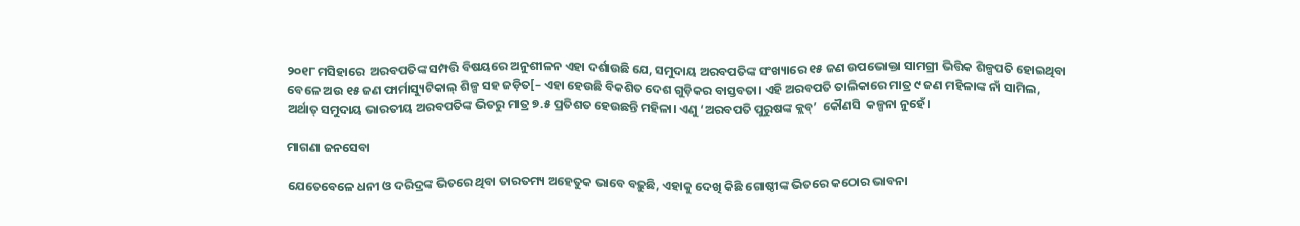୨୦୧୮ ମସିହାରେ  ଅରବପତିଙ୍କ ସମ୍ପତ୍ତି ବିଷୟରେ ଅନୁଶୀଳନ ଏହା ଦର୍ଶାଉଛି ଯେ, ସମୁଦାୟ ଅରବପତିଙ୍କ ସଂଖ୍ୟାରେ ୧୫ ଜଣ ଉପଭୋକ୍ତା ସାମଗ୍ରୀ ଭିତ୍ତିକ ଶିଳ୍ପପତି ହୋଇଥିବା ବେଳେ ଅଉ ୧୫ ଜଣ ଫାର୍ମାସ୍ୟୁଟିକାଲ୍‌ ଶିଳ୍ପ ସହ ଜଡ଼ିତ[– ଏହା ହେଉଛି ବିକଶିତ ଦେଶ ଗୁଡ଼ିକର ବାସ୍ତବତା। ଏହି ଅରବପତି ତାଲିକାରେ ମାତ୍ର ୯ ଜଣ ମହିଳାଙ୍କ ନାଁ ସାମିଲ, ଅର୍ଥାତ୍‌ ସମୁଦାୟ ଭାରତୀୟ ଅରବପତିଙ୍କ ଭିତରୁ ମାତ୍ର ୭.୫ ପ୍ରତିଶତ ହେଉଛନ୍ତି ମହିଳା। ଏଣୁ ‘ଅରବପତି ପୁରୁଷଙ୍କ କ୍ଲବ୍‌’  କୌଣସି  କଳ୍ପନା ନୁହେଁ।

ମାଗଣା ଜନସେବା

ଯେତେବେଳେ ଧନୀ ଓ ଦରିଦ୍ରଙ୍କ ଭିତରେ ଥିବା ତାରତମ୍ୟ ଅହେତୁକ ଭାବେ ବଢ଼ୁଛି, ଏହାକୁ ଦେଖି କିଛି ଗୋଷ୍ଠୀଙ୍କ ଭିତରେ କଠୋର ଭାବନା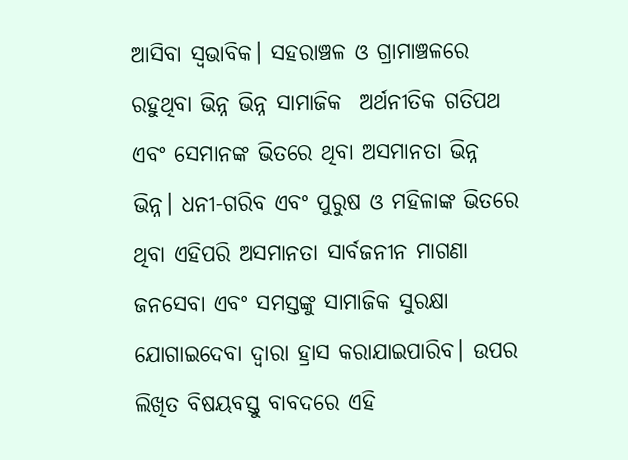ଆସିବା ସ୍ଵଭାବିକ। ସହରାଞ୍ଚଳ ଓ ଗ୍ରାମାଞ୍ଚଳରେ ରହୁଥିବା ଭିନ୍ନ ଭିନ୍ନ ସାମାଜିକ  ଅର୍ଥନୀତିକ ଗତିପଥ ଏବଂ ସେମାନଙ୍କ ଭିତରେ ଥିବା ଅସମାନତା ଭିନ୍ନ ଭିନ୍ନ। ଧନୀ-ଗରିବ ଏବଂ ପୁରୁଷ ଓ ମହିଳାଙ୍କ ଭିତରେ ଥିବା ଏହିପରି ଅସମାନତା ସାର୍ବଜନୀନ ମାଗଣା ଜନସେବା ଏବଂ ସମସ୍ତଙ୍କୁ ସାମାଜିକ ସୁରକ୍ଷା ଯୋଗାଇଦେବା ଦ୍ଵାରା ହ୍ରାସ କରାଯାଇପାରିବ। ଉପର ଲିଖିତ ବିଷୟବସ୍ତୁ ବାବଦରେ ଏହି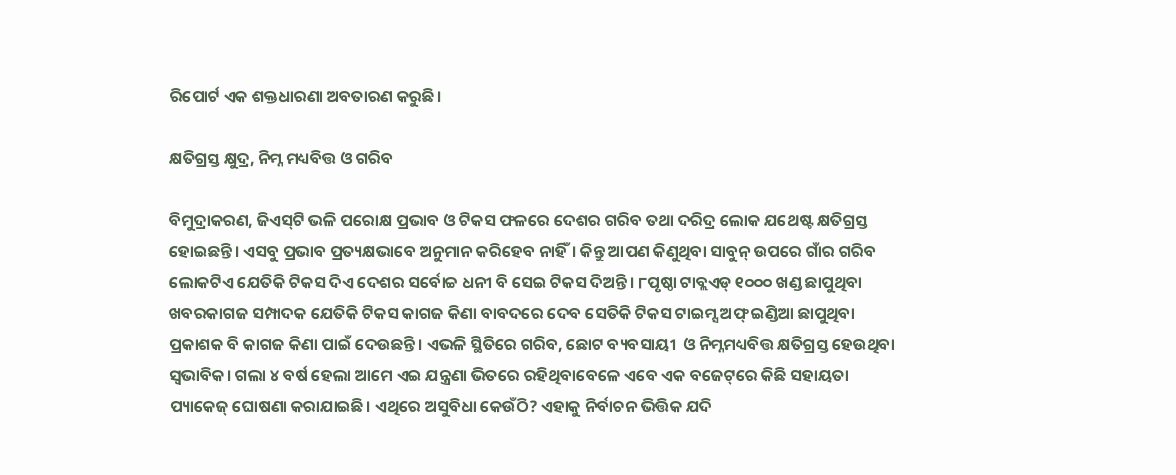ରିପୋର୍ଟ ଏକ ଶକ୍ତଧାରଣା ଅବତାରଣ କରୁଛି।

କ୍ଷତିଗ୍ରସ୍ତ କ୍ଷୁଦ୍ର, ନିମ୍ନ ମଧ୍ୟବିତ୍ତ ଓ ଗରିବ

ବିମୁଦ୍ରାକରଣ, ଜିଏସ୍‌ଟି ଭଳି ପରୋକ୍ଷ ପ୍ରଭାବ ଓ ଟିକସ ଫଳରେ ଦେଶର ଗରିବ ତଥା ଦରିଦ୍ର ଲୋକ ଯଥେଷ୍ଟ କ୍ଷତିଗ୍ରସ୍ତ ହୋଇଛନ୍ତି। ଏସବୁ ପ୍ରଭାବ ପ୍ରତ୍ୟକ୍ଷଭାବେ ଅନୁମାନ କରିହେବ ନାହିଁ। କିନ୍ତୁ ଆପଣ କିଣୁଥିବା ସାବୁନ୍‌ ଉପରେ ଗାଁର ଗରିବ ଲୋକଟିଏ ଯେତିକି ଟିକସ ଦିଏ ଦେଶର ସର୍ବୋଚ୍ଚ ଧନୀ ବି ସେଇ ଟିକସ ଦିଅନ୍ତି। ୮ପୃଷ୍ଠା ଟାବ୍ଲଏଡ୍‌ ୧୦୦୦ ଖଣ୍ଡ ଛାପୁଥିବା ଖବରକାଗଜ ସମ୍ପାଦକ ଯେତିକି ଟିକସ କାଗଜ କିଣା ବାବଦରେ ଦେବ ସେତିକି ଟିକସ ଟାଇମ୍ସ ଅଫ୍‌ ଇଣ୍ଡିଆ ଛାପୁଥିବା ପ୍ରକାଶକ ବି କାଗଜ କିଣା ପାଇଁ ଦେଉଛନ୍ତି। ଏଭଳି ସ୍ଥିତିରେ ଗରିବ, ଛୋଟ ବ୍ୟବସାୟୀ  ଓ ନିମ୍ନମଧ୍ୟବିତ୍ତ କ୍ଷତିଗ୍ରସ୍ତ ହେଉଥିବା ସ୍ଵଭାବିକ। ଗଲା ୪ ବର୍ଷ ହେଲା ଆମେ ଏଇ ଯନ୍ତ୍ରଣା ଭିତରେ ରହିଥିବାବେଳେ ଏବେ ଏକ ବଜେଟ୍‌ରେ କିଛି ସହାୟତା ପ୍ୟାକେଜ୍‌ ଘୋଷଣା କରାଯାଇଛି। ଏଥିରେ ଅସୁବିଧା କେଉଁଠି? ଏହାକୁ ନିର୍ବାଚନ ଭିତ୍ତିକ ଯଦି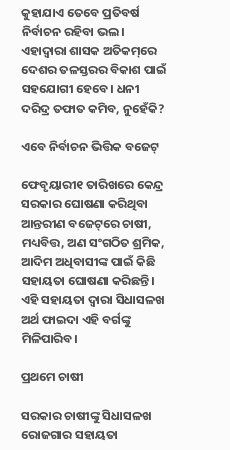କୁହାଯାଏ ତେବେ ପ୍ରତିବର୍ଷ ନିର୍ବାଚନ ରହିବା ଭଲ। ଏହାଦ୍ଵାରା ଶାସକ ଅତିକମ୍‌ରେ ଦେଶର ତଳସ୍ତରର ବିକାଶ ପାଇଁ ସହଯୋଗୀ ହେବେ। ଧନୀ ଦରିଦ୍ର ତଫାତ କମିବ, ନୁହେଁକି?

ଏବେ ନିର୍ବାଚନ ଭିତ୍ତିକ ବଜେଟ୍‌

ଫେବୃୟାରୀ୧ ତାରିଖରେ କେନ୍ଦ୍ର ସରକାର ଘୋଷଣା କରିଥିବା ଆନ୍ତରୀଣ ବଜେଟ୍‌ରେ ଚାଷୀ, ମଧ୍ୟବିତ୍ତ, ଅଣ ସଂଗଠିତ ଶ୍ରମିକ, ଆଦିମ ଅଧିବାସୀଙ୍କ ପାଇଁ କିଛି ସହାୟତା ଘୋଷଣା କରିଛନ୍ତି। ଏହି ସହାୟତା ଦ୍ଵାରା ସିଧାସଳଖ ଅର୍ଥ ଫାଇଦା ଏହି ବର୍ଗଙ୍କୁ ମିଳିପାରିବ।

ପ୍ରଥମେ ଚାଷୀ

ସରକାର ଚାଷୀଙ୍କୁ ସିଧାସଳଖ ରୋଜଗାର ସହାୟତା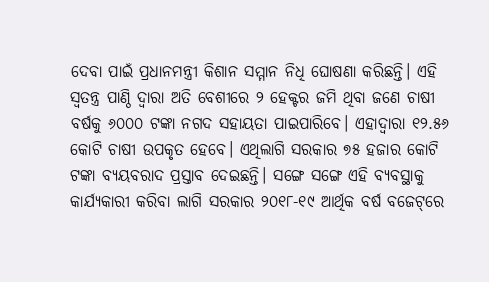ଦେବା ପାଇଁ ପ୍ରଧାନମନ୍ତ୍ରୀ କିଶାନ ସମ୍ମାନ ନିଧି ଘୋଷଣା କରିଛନ୍ତି। ଏହି ସ୍ଵତନ୍ତ୍ର ପାଣ୍ଠି ଦ୍ଵାରା ଅତି ବେଶୀରେ ୨ ହେକ୍ଟର ଜମି ଥିବା ଜଣେ ଚାଷୀ ବର୍ଷକୁ ୬୦୦୦ ଟଙ୍କା ନଗଦ ସହାୟତା ପାଇପାରିବେ। ଏହାଦ୍ଵାରା ୧୨.୫୬ କୋଟି ଚାଷୀ ଉପକୃତ ହେବେ। ଏଥିଲାଗି ସରକାର ୭୫ ହଜାର କୋଟି ଟଙ୍କା ବ୍ୟୟବରାଦ ପ୍ରସ୍ତାବ ଦେଇଛନ୍ତି। ସଙ୍ଗେ ସଙ୍ଗେ ଏହି ବ୍ୟବସ୍ଥାକୁ କାର୍ଯ୍ୟକାରୀ କରିବା ଲାଗି ସରକାର ୨୦୧୮-୧୯ ଆର୍ଥିକ ବର୍ଷ ବଜେଟ୍‌ରେ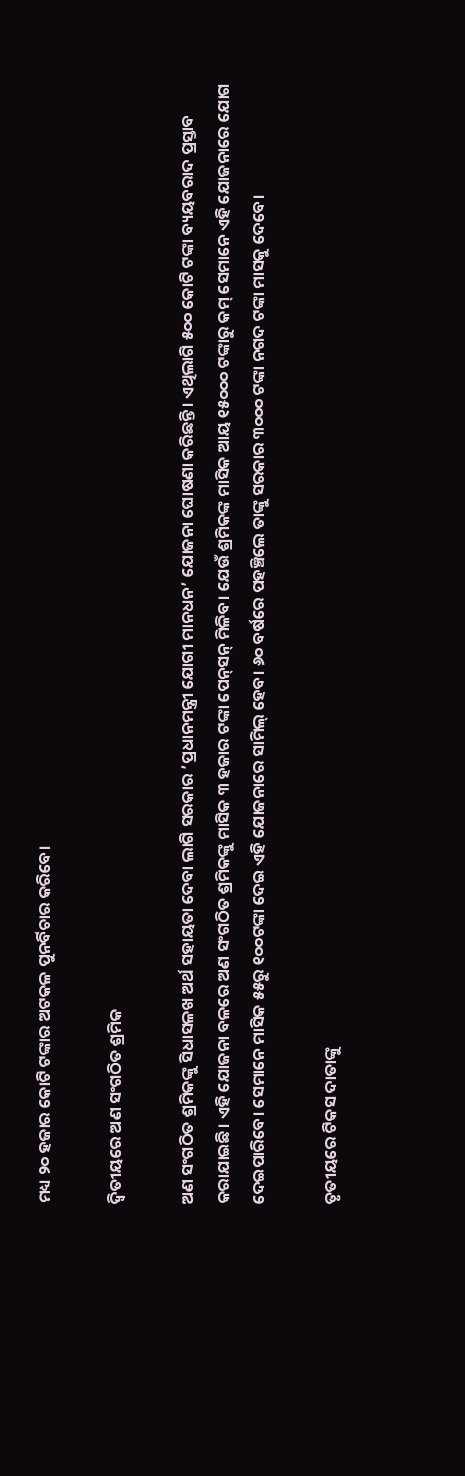ମଧ୍ୟ ୨୦ ହଜାର କୋଟି ଟଙ୍କାର ଅଟକଳ ପୁନର୍ବିଚାର କରିବେ।

ଦ୍ଵିତୀୟରେ ଅଣ ସଂଗଠିତ ଶ୍ରମିକ

ଅଣ ସଂଗଠିତ ଶ୍ରମିକଙ୍କୁ ସିଧାସଳଖ ଅର୍ଥ ସହାୟତା ଦେବା ଲାଗି ସରକାର ’ପ୍ରଧାନମନ୍ତ୍ରୀ ଯୋଗୀ ମାନଧନ’ ଯୋଜନା ଘୋଷଣା କରିଛନ୍ତି। ଏଥିଲାଗି ୫୦୦ କୋଟି ଟଙ୍କା ବ୍ୟୟବରାଦ ପ୍ରସ୍ତାବ କରାଯାଇଛି। ଏହି ଯୋଜନା ବଳରେ ଅଣ ସଂଗଠିତ ଶ୍ରମିକଙ୍କୁ ମାସିକ ୩ ହଜାର ଟଙ୍କା ପେନ୍‌ସନ୍‌ ମିଳିବ। ଯେଉଁ ଶ୍ରମିକଙ୍କ ମାସିକ ଆୟ ୧୫୦୦୦ ଟଙ୍କାରୁ କମ୍‌ ସେମାନେ ଏହି ଯୋଜନାରେ ଯୋଗ ଦେଇପାରିବେ। ସେମାନେ ମାସିକ ୫୫ରୁ ୧୦୦ଟଙ୍କା ଦେଇ ଏହି ଯୋଜନାରେ ସାମିଲ୍‌ ହେବ। ୬୦ ବର୍ଷରେ ପହଞ୍ଚିଲେ ତାଙ୍କୁ ସରକାର ୩୦୦୦ ଟଙ୍କା ନଗଦ ଟଙ୍କା ମାସକୁ ଦେବେ।

ତୃତୀୟରେ ଟିକସ ଦାତାଙ୍କୁ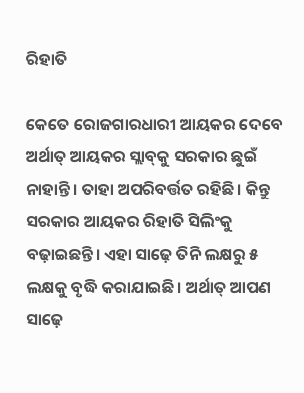ରିହାତି

କେତେ ରୋଜଗାରଧାରୀ ଆୟକର ଦେବେ ଅର୍ଥାତ୍‌ ଆୟକର ସ୍ଲାବ୍‌କୁ ସରକାର ଛୁଇଁ ନାହାନ୍ତି। ତାହା ଅପରିବର୍ତ୍ତତ ରହିଛି। କିନ୍ତୁ ସରକାର ଆୟକର ରିହାତି ସିଲିଂକୁ ବଢ଼ାଇଛନ୍ତି। ଏହା ସାଢ଼େ ତିନି ଲକ୍ଷରୁ ୫ ଲକ୍ଷକୁ ବୃଦ୍ଧି କରାଯାଇଛି। ଅର୍ଥାତ୍‌ ଆପଣ ସାଢ଼େ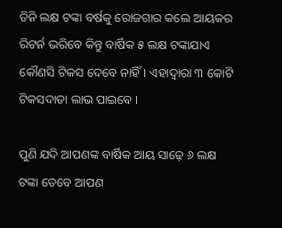ତିନି ଲକ୍ଷ ଟଙ୍କା ବର୍ଷକୁ ରୋଜଗାର କଲେ ଆୟକର ରିଟର୍ନ ଭରିବେ କିନ୍ତୁ ବାର୍ଷିକ ୫ ଲକ୍ଷ ଟଙ୍କାଯାଏ କୌଣସି ଟିକସ ଦେବେ ନାହିଁ। ଏହାଦ୍ଵାରା ୩ କୋଟି ଟିକସଦାତା ଲାଭ ପାଇବେ ।

ପୁଣି ଯଦି ଆପଣଙ୍କ ବାର୍ଷିକ ଆୟ ସାଢ଼େ ୬ ଲକ୍ଷ ଟଙ୍କା ତେବେ ଆପଣ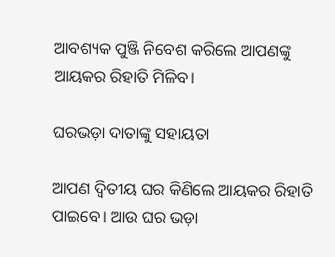ଆବଶ୍ୟକ ପୁଞ୍ଜି ନିବେଶ କରିଲେ ଆପଣଙ୍କୁ ଆୟକର ରିହାତି ମିଳିବ।

ଘରଭଡ଼ା ଦାତାଙ୍କୁ ସହାୟତା

ଆପଣ ଦ୍ଵିତୀୟ ଘର କିଣିଲେ ଆୟକର ରିହାତି ପାଇବେ। ଆଉ ଘର ଭଡ଼ା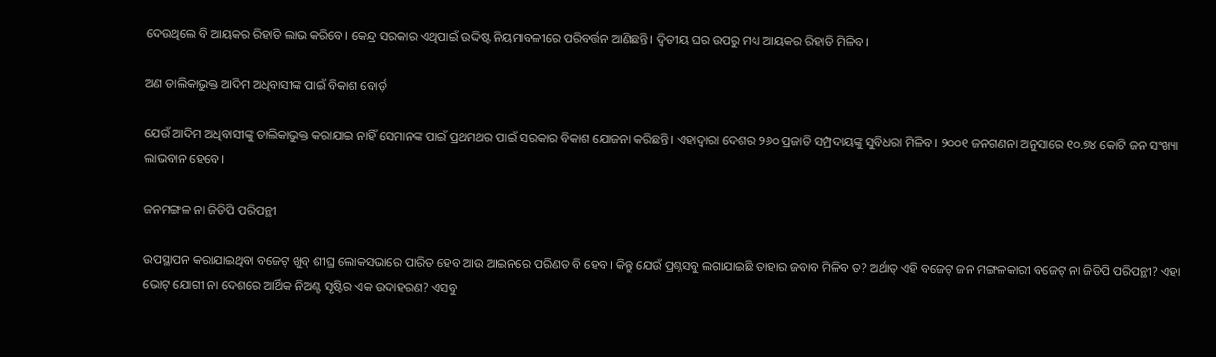ଦେଉଥିଲେ ବି ଆୟକର ରିହାତି ଲାଭ କରିବେ। କେନ୍ଦ୍ର ସରକାର ଏଥିପାଇଁ ଉଦ୍ଦିଷ୍ଟ ନିୟମାବଳୀରେ ପରିବର୍ତ୍ତନ ଆଣିଛନ୍ତି। ଦ୍ଵିତୀୟ ଘର ଉପରୁ ମଧ୍ୟ ଆୟକର ରିହାତି ମିଳିବ।

ଅଣ ତାଲିକାଭୁକ୍ତ ଆଦିମ ଅଧିବାସୀଙ୍କ ପାଇଁ ବିକାଶ ବୋର୍ଡ଼

ଯେଉଁ ଆଦିମ ଅଧିବାସୀଙ୍କୁ ତାଲିକାଭୁକ୍ତ କରାଯାଇ ନାହିଁ ସେମାନଙ୍କ ପାଇଁ ପ୍ରଥମଥର ପାଇଁ ସରକାର ବିକାଶ ଯୋଜନା କରିଛନ୍ତି। ଏହାଦ୍ଵାରା ଦେଶର ୨୬୦ ପ୍ରଜାତି ସମ୍ପ୍ରଦାୟଙ୍କୁ ସୁବିଧରା ମିଳିବ। ୨୦୦୧ ଜନଗଣନା ଅନୁସାରେ ୧୦.୭୪ କୋଟି ଜନ ସଂଖ୍ୟା ଲାଭବାନ ହେବେ।

ଜନମଙ୍ଗଳ ନା ଜିଡିପି ପରିପନ୍ଥୀ

ଉପସ୍ଥାପନ କରାଯାଇଥିବା ବଜେଟ୍‌ ଖୁବ୍‌ ଶୀଘ୍ର ଲୋକସଭାରେ ପାରିତ ହେବ ଆଉ ଆଇନରେ ପରିଣତ ବି ହେବ। କିନ୍ତୁ ଯେଉଁ ପ୍ରଶ୍ନସବୁ ଲଗାଯାଇଛି ତାହାର ଜବାବ ମିଳିବ ତ? ଅର୍ଥାତ୍‌ ଏହି ବଜେଟ୍‌ ଜନ ମଙ୍ଗଳକାରୀ ବଜେଟ୍‌ ନା ଜିଡିପି ପରିପନ୍ଥୀ? ଏହା ଭୋଟ୍‌ ଯୋଗୀ ନା ଦେଶରେ ଆର୍ଥିକ ନିଅଣ୍ଟ ସୃଷ୍ଟିର ଏକ ଉଦାହରଣ? ଏସବୁ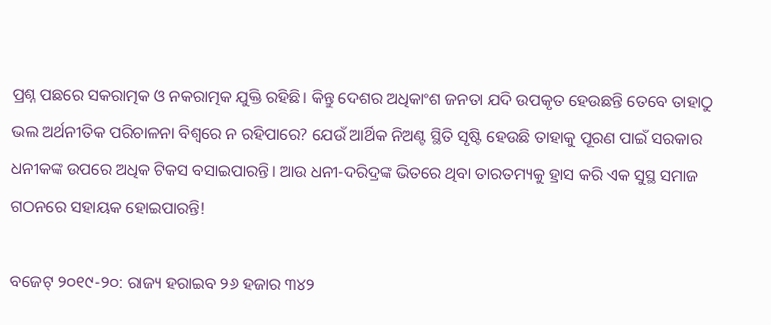ପ୍ରଶ୍ନ ପଛରେ ସକରାତ୍ମକ ଓ ନକରାତ୍ମକ ଯୁକ୍ତି ରହିଛି। କିନ୍ତୁ ଦେଶର ଅଧିକାଂଶ ଜନତା ଯଦି ଉପକୃତ ହେଉଛନ୍ତି ତେବେ ତାହାଠୁ ଭଲ ଅର୍ଥନୀତିକ ପରିଚାଳନା ବିଶ୍ଵରେ ନ ରହିପାରେ? ଯେଉଁ ଆର୍ଥିକ ନିଅଣ୍ଟ ସ୍ଥିତି ସୃଷ୍ଟି ହେଉଛି ତାହାକୁ ପୂରଣ ପାଇଁ ସରକାର ଧନୀକଙ୍କ ଉପରେ ଅଧିକ ଟିକସ ବସାଇପାରନ୍ତି। ଆଉ ଧନୀ-ଦରିଦ୍ରଙ୍କ ଭିତରେ ଥିବା ତାରତମ୍ୟକୁ ହ୍ରାସ କରି ଏକ ସୁସ୍ଥ ସମାଜ ଗଠନରେ ସହାୟକ ହୋଇପାରନ୍ତି!

ବଜେଟ୍‌ ୨୦୧୯-୨୦: ରାଜ୍ୟ ହରାଇବ ୨୬ ହଜାର ୩୪୨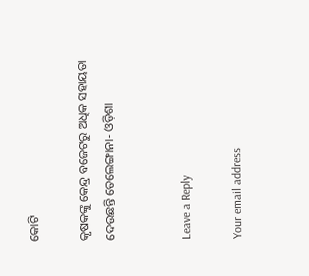କୋଟି

କୃଷକଙ୍କୁ କେନ୍ଦ୍ର ବଜେଟରୁ ଅଧିକ ସହାୟତା ଦେଉଛନ୍ତି ତେଲେଙ୍ଗାନା- ଓଡ଼ିଶା


Leave a Reply

Your email address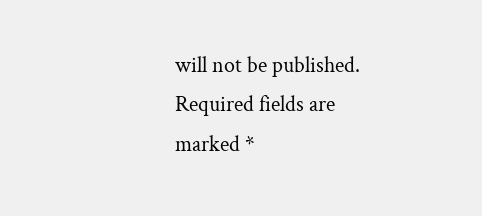will not be published. Required fields are marked *